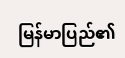မြန်မာပြည်၏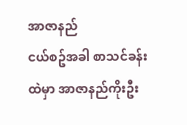အာဇာနည်
ငယ်စဥ်အခါ စာသင်ခန်းထဲမှာ အာဇာနည်ကိုးဦး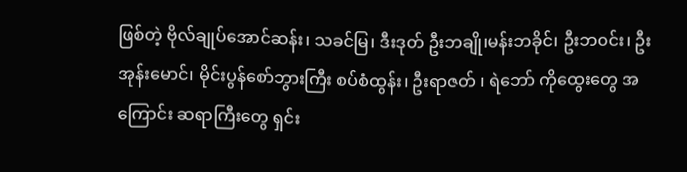ဖြစ်တဲ့ ဗိုလ်ချုပ်အောင်ဆန်း၊ သခင်မြ၊ ဒီးဒုတ် ဦးဘချို၊မန်းဘခိုင်၊ ဦးဘ၀င်း၊ ဦးအုန်းမောင်၊ မိုင်းပွန်စော်ဘွားကြီး စပ်စံထွန်း၊ ဦးရာဇတ် ၊ ရဲဘော် ကိုထွေးတွေ အကြောင်း ဆရာကြီးတွေ ရှင်း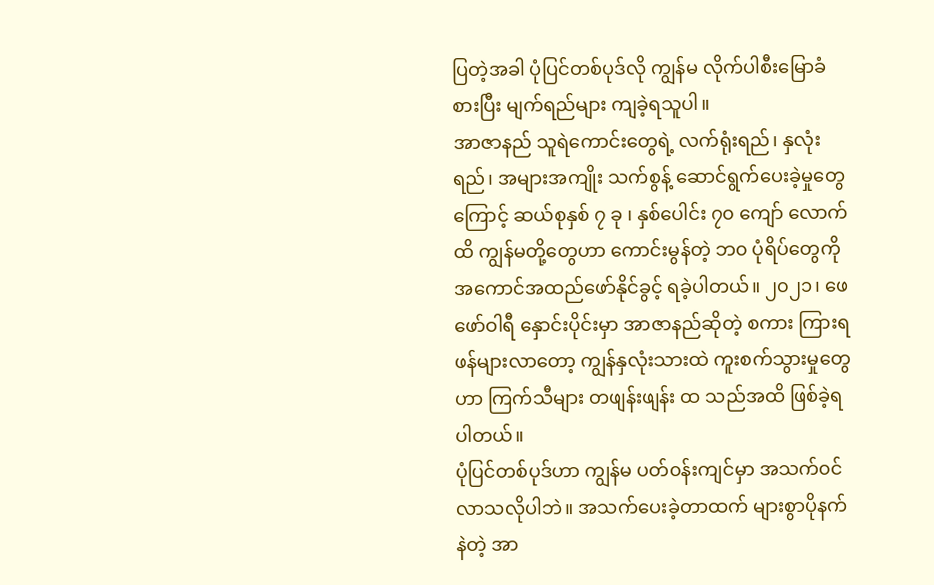ပြတဲ့အခါ ပုံပြင်တစ်ပုဒ်လို ကျွန်မ လိုက်ပါစီးမြောခံစားပြီး မျက်ရည်များ ကျခဲ့ရသူပါ။
အာဇာနည် သူရဲကောင်းတွေရဲ့ လက်ရုံးရည်၊ နှလုံးရည်၊ အများအကျိုး သက်စွန့် ဆောင်ရွက်ပေးခဲ့မှုတွေကြောင့် ဆယ်စုနှစ် ၇ ခု ၊ နှစ်ပေါင်း ၇၀ ကျော် လောက်ထိ ကျွန်မတို့တွေဟာ ကောင်းမွန်တဲ့ ဘ၀ ပုံရိပ်တွေကို အကောင်အထည်ဖော်နိုင်ခွင့် ရခဲ့ပါတယ်။ ၂၀၂၁၊ ဖေဖော်ဝါရီ နှောင်းပိုင်းမှာ အာဇာနည်ဆိုတဲ့ စကား ကြားရဖန်များလာတော့ ကျွန်နှလုံးသားထဲ ကူးစက်သွားမှုတွေဟာ ကြက်သီများ တဖျန်းဖျန်း ထ သည်အထိ ဖြစ်ခဲ့ရပါတယ်။
ပုံပြင်တစ်ပုဒ်ဟာ ကျွန်မ ပတ်၀န်းကျင်မှာ အသက်၀င်လာသလိုပါဘဲ။ အသက်ပေးခဲ့တာထက် များစွာပိုနက်နဲတဲ့ အာ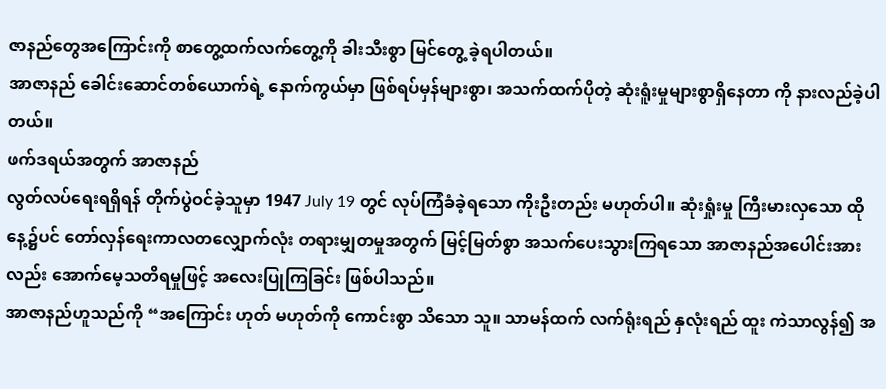ဇာနည်တွေအကြောင်းကို စာတွေ့ထက်လက်တွေ့ကို ခါးသီးစွာ မြင်တွေ့ ခဲ့ရပါတယ်။
အာဇာနည် ခေါင်းဆောင်တစ်ယောက်ရဲ့ နောက်ကွယ်မှာ ဖြစ်ရပ်မှန်များစွာ၊ အသက်ထက်ပိုတဲ့ ဆုံးရူံးမှုများစွာရှိနေတာ ကို နားလည်ခဲ့ပါတယ်။
ဖက်ဒရယ်အတွက် အာဇာနည်
လွတ်လပ်ရေးရရှိရန် တိုက်ပွဲဝင်ခဲ့သူမှာ 1947 July 19 တွင် လုပ်ကြံခံခဲ့ရသော ကိုးဦးတည်း မဟုတ်ပါ။ ဆုံးရှုံးမှု ကြီးမားလှသော ထိုနေ့၌ပင် တော်လှန်ရေးကာလတလျှောက်လုံး တရားမျှတမှုအတွက် မြင့်မြတ်စွာ အသက်ပေးသွားကြရသော အာဇာနည်အပေါင်းအားလည်း အောက်မေ့သတိရမှုဖြင့် အလေးပြုကြခြင်း ဖြစ်ပါသည်။
အာဇာနည်ဟူသည်ကို “အကြောင်း ဟုတ် မဟုတ်ကို ကောင်းစွာ သိသော သူ။ သာမန်ထက် လက်ရုံးရည် နှလုံးရည် ထူး ကဲသာလွန်၍ အ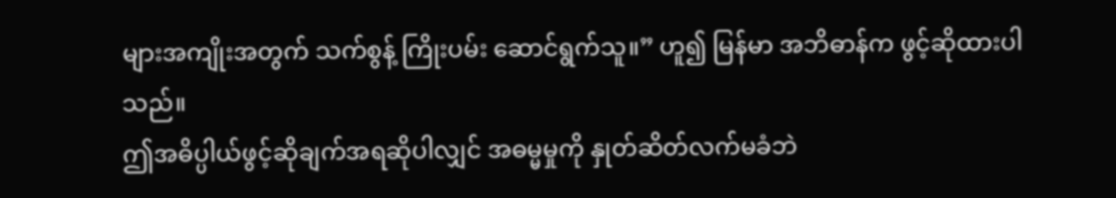များအကျိုးအတွက် သက်စွန့် ကြိုးပမ်း ဆောင်ရွက်သူ။” ဟူ၍ မြန်မာ အဘိဓာန်က ဖွင့်ဆိုထားပါသည်။
ဤအဓိပ္ပါယ်ဖွင့်ဆိုချက်အရဆိုပါလျှင် အဓမ္မမှုကို နှုတ်ဆိတ်လက်မခံဘဲ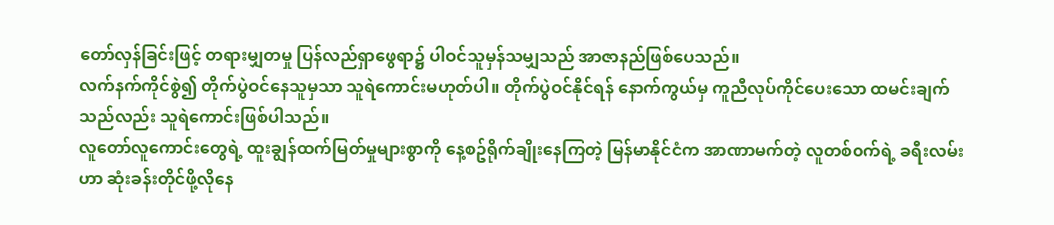တော်လှန်ခြင်းဖြင့် တရားမျှတမှု ပြန်လည်ရှာဖွေရာ၌ ပါဝင်သူမှန်သမျှသည် အာဇာနည်ဖြစ်ပေသည်။
လက်နက်ကိုင်စွဲ၍ တိုက်ပွဲဝင်နေသူမှသာ သူရဲကောင်းမဟုတ်ပါ။ တိုက်ပွဲဝင်နိုင်ရန် နောက်ကွယ်မှ ကူညီလုပ်ကိုင်ပေးသော ထမင်းချက်သည်လည်း သူရဲကောင်းဖြစ်ပါသည်။
လူတော်လူကောင်းတွေရဲ့ ထူးချွန်ထက်မြတ်မှုများစွာကို နေ့စဥ်ရိုက်ချိုးနေကြတဲ့ မြန်မာနိုင်ငံက အာဏာမက်တဲ့ လူတစ်၀က်ရဲ့ ခရီးလမ်းဟာ ဆုံးခန်းတိုင်ဖို့လိုနေ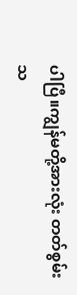ပါပြီ။ကျွန်မတို့အားလုံး တတ်စွမ်းသ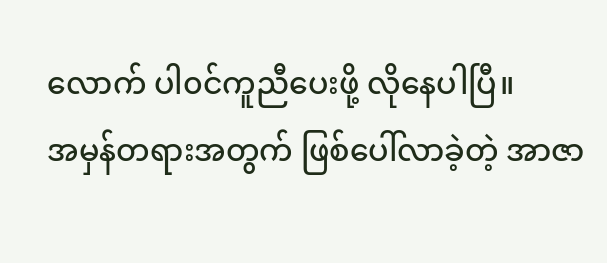လောက် ပါ၀င်ကူညီပေးဖို့ လိုနေပါပြီ။
အမှန်တရားအတွက် ဖြစ်ပေါ်လာခဲ့တဲ့ အာဇာ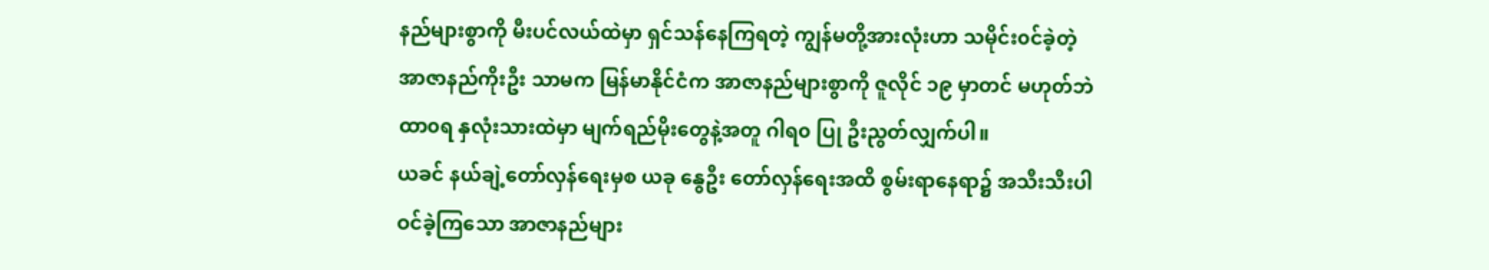နည်များစွာကို မီးပင်လယ်ထဲမှာ ရှင်သန်နေကြရတဲ့ ကျွန်မတို့အားလုံးဟာ သမိုင်း၀င်ခဲ့တဲ့ အာဇာနည်ကိုးဦး သာမက မြန်မာနိုင်ငံက အာဇာနည်များစွာကို ဇူလိုင် ၁၉ မှာတင် မဟုတ်ဘဲ ထာ၀ရ နှလုံးသားထဲမှာ မျက်ရည်မိုးတွေနဲ့အတူ ဂါရ၀ ပြု ဦးညွတ်လျှက်ပါ။
ယခင် နယ်ချဲ့တော်လှန်ရေးမှစ ယခု နွေဦး တော်လှန်ရေးအထိ စွမ်းရာနေရာ၌ အသီးသီးပါဝင်ခဲ့ကြသော အာဇာနည်များ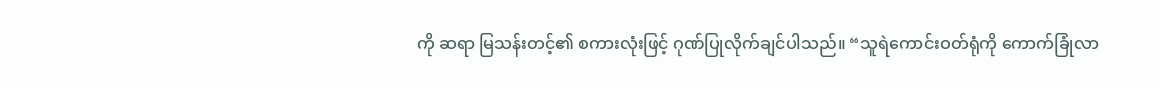ကို ဆရာ မြသန်းတင့်၏ စကားလုံးဖြင့် ဂုဏ်ပြုလိုက်ချင်ပါသည်။ “သူရဲကောင်းဝတ်ရုံကို ကောက်ခြုံလာ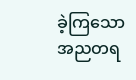ခဲ့ကြသော အညတရ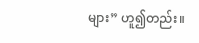များ” ဟူ၍တည်း။